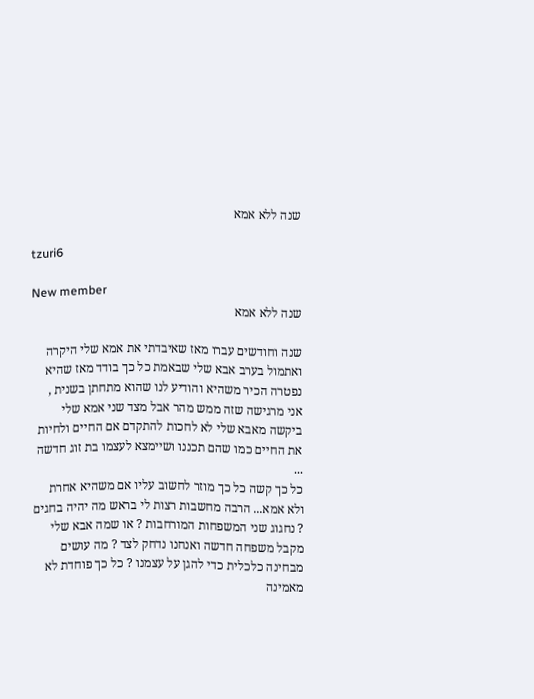שנה ללא אמא

tzuri6

New member
שנה ללא אמא

שנה וחודשים עברו מאז שאיבדתי את אמא שלי היקרה ואתמול בערב אבא שלי שבאמת כל כך בודד מאז שהיא נפטרה הכיר משהיא והודיע לנו שהוא מתחתן בשנית , אני מרגישה שזה ממש מהר אבל מצד שני אמא שלי ביקשה מאבא שלי לא לחכות להתקדם אם החיים ולחיות את החיים כמו שהם תכננו ושיימצא לעצמו בת זוג חדשה ...
כל כך קשה כל כך מוזר לחשוב עליו אם משהיא אחרת ולא אמא... הרבה מחשבות רצות לי בראש מה יהיה בחגים ? נחגוג שני המשפחות המורחבות ? או שמה אבא שלי מקבל משפחה חדשה ואנחנו נדחק לצד ? מה עושים מבחינה כלכלית כדי להגן על עצמנו ? כל כך פוחדת לא מאמינה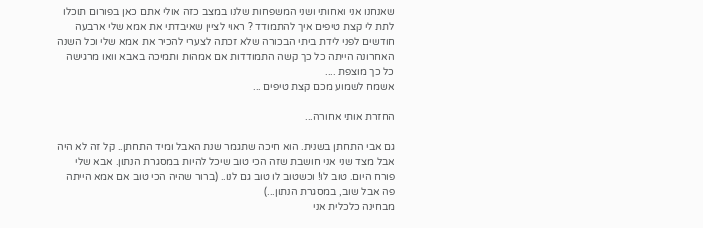שאנחנו אני ואחותי ושני המשפחות שלנו במצב כזה אולי אתם כאן בפורום תוכלו לתת לי קצת טיפים איך להתמודד ? ראוי לציין שאיבדתי את אמא שלי ארבעה חודשים לפני לידת ביתי הבכורה שלא זכתה לצערי להכיר את אמא שלי וכל השנה האחרונה הייתה כל כך קשה התמודדות אם אמהות ותמיכה באבא וואו מרגישה כל כך מוצפת ....
אשמח לשמוע מכם קצת טיפים ...

החזרת אותי אחורה...

גם אבי התחתן בשנית. הוא חיכה שתגמר שנת האבל ומיד התחתן.. קל זה לא היה אבל מצד שני אני חושבת שזה הכי טוב שיכל להיות במסגרת הנתון. אבא שלי פורח היום. טוב לו! וכשטוב לו טוב גם לנו.. (ברור שהיה הכי טוב אם אמא הייתה פה אבל שוב, במסגרת הנתון...)
מבחינה כלכלית אני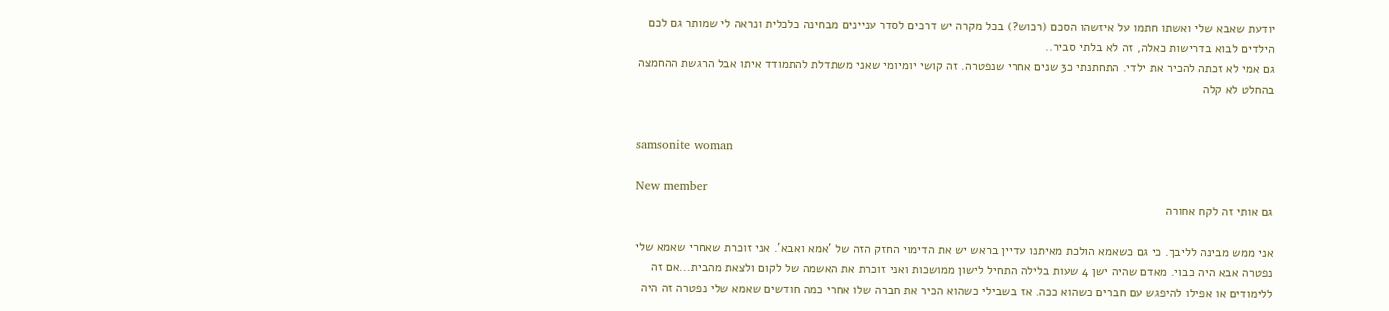יודעת שאבא שלי ואשתו חתמו על איזשהו הסכם (רכוש?) בכל מקרה יש דרכים לסדר עניינים מבחינה כלכלית ונראה לי שמותר גם לכם הילדים לבוא בדרישות כאלה, זה לא בלתי סביר..
גם אמי לא זכתה להכיר את ילדי. התחתנתי כ3 שנים אחרי שנפטרה. זה קושי יומיומי שאני משתדלת להתמודד איתו אבל הרגשת ההחמצה בהחלט לא קלה


samsonite woman

New member
גם אותי זה לקח אחורה

אני ממש מבינה לליבך. כי גם כשאמא הולכת מאיתנו עדיין בראש יש את הדימוי החזק הזה של 'אמא ואבא'. אני זוכרת שאחרי שאמא שלי נפטרה אבא היה כבוי. מאדם שהיה ישן 4 שעות בלילה התחיל לישון ממושכות ואני זוכרת את האשמה של לקום ולצאת מהבית...אם זה ללימודים או אפילו להיפגש עם חברים כשהוא ככה. אז בשבילי כשהוא הכיר את חברה שלו אחרי כמה חודשים שאמא שלי נפטרה זה היה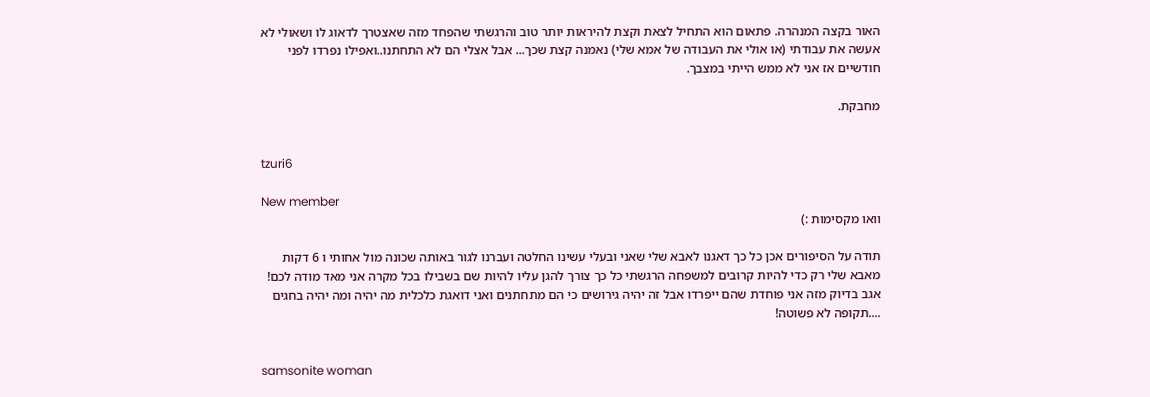האור בקצה המנהרה. פתאום הוא התחיל לצאת וקצת להיראות יותר טוב והרגשתי שהפחד מזה שאצטרך לדאוג לו ושאולי לא אעשה את עבודתי (או אולי את העבודה של אמא שלי) נאמנה קצת שכך... אבל אצלי הם לא התחתנו..ואפילו נפרדו לפני חודשיים אז אני לא ממש הייתי במצבך.

מחבקת.


tzuri6

New member
וואו מקסימות :)

תודה על הסיפורים אכן כל כך דאגנו לאבא שלי שאני ובעלי עשינו החלטה ועברנו לגור באותה שכונה מול אחותי ו 6 דקות מאבא שלי רק כדי להיות קרובים למשפחה הרגשתי כל כך צורך להגן עליו להיות שם בשבילו בכל מקרה אני מאד מודה לכם! אגב בדיוק מזה אני פוחדת שהם ייפרדו אבל זה יהיה גירושים כי הם מתחתנים ואני דואגת כלכלית מה יהיה ומה יהיה בחגים ....תקופה לא פשוטה!


samsonite woman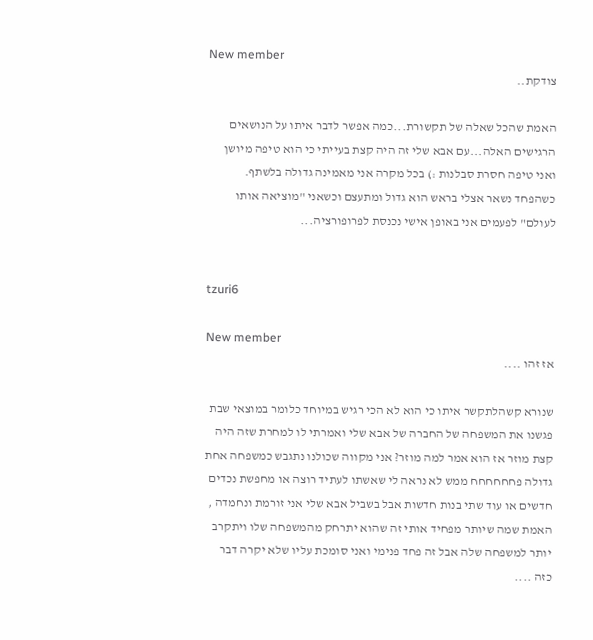New member
צודקת..

האמת שהכל שאלה של תקשורת...כמה אפשר לדבר איתו על הנושאים הרגישים האלה...עם אבא שלי זה היה קצת בעייתי כי הוא טיפה מיושן ואני טיפה חסרת סבלנות :) בכל מקרה אני מאמינה גדולה בלשתף. כשהפחד נשאר אצלי בראש הוא גדול ומתעצם וכשאני "מוציאה אותו לעולם" לפעמים אני באופן אישי נכנסת לפרופורציה...


tzuri6

New member
אז זהו ....

שנורא קשהלתקשר איתו כי הוא לא הכי רגיש במיוחד כלומר במוצאי שבת פגשנו את המשפחה של החברה של אבא שלי ואמרתי לו למחרת שזה היה קצת מוזר אז הוא אמר למה מוזר? אני מקווה שכולנו נתגבש כמשפחה אחת גדולה פחחחחחח ממש לא נראה לי שאשתו לעתיד רוצה או מחפשת נכדים חדשים או עוד שתי בנות חדשות אבל בשביל אבא שלי אני זורמת ונחמדה , האמת שמה שיותר מפחיד אותי זה שהוא יתרחק מהמשפחה שלו ויתקרב יותר למשפחה שלה אבל זה פחד פנימי ואני סומכת עליו שלא יקרה דבר כזה ....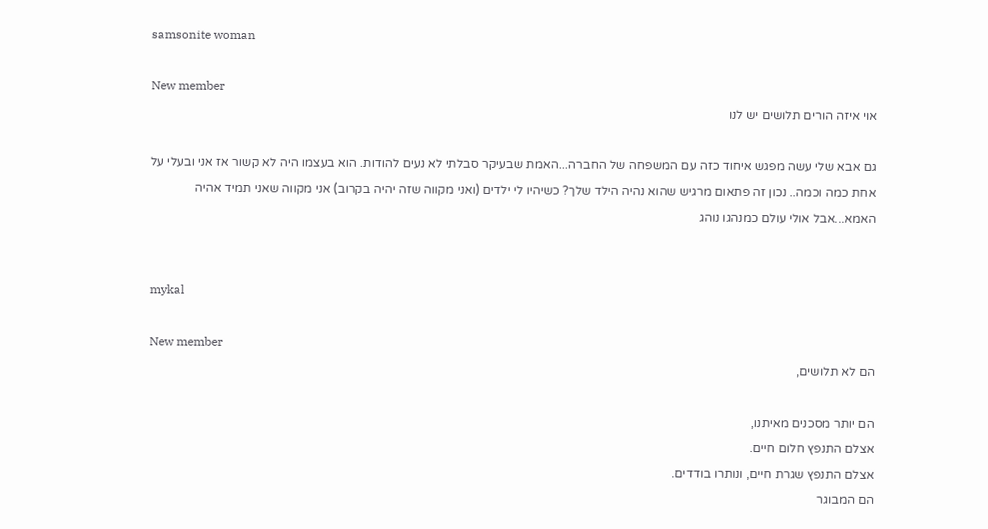samsonite woman

New member
אוי איזה הורים תלושים יש לנו

גם אבא שלי עשה מפגש איחוד כזה עם המשפחה של החברה...האמת שבעיקר סבלתי לא נעים להודות. הוא בעצמו היה לא קשור אז אני ובעלי על אחת כמה וכמה.. נכון זה פתאום מרגיש שהוא נהיה הילד שלך? כשיהיו לי ילדים (ואני מקווה שזה יהיה בקרוב) אני מקווה שאני תמיד אהיה האמא...אבל אולי עולם כמנהגו נוהג


mykal

New member
הם לא תלושים,

הם יותר מסכנים מאיתנו,
אצלם התנפץ חלום חיים.
אצלם התנפץ שגרת חיים, ונותרו בודדים.
הם המבוגר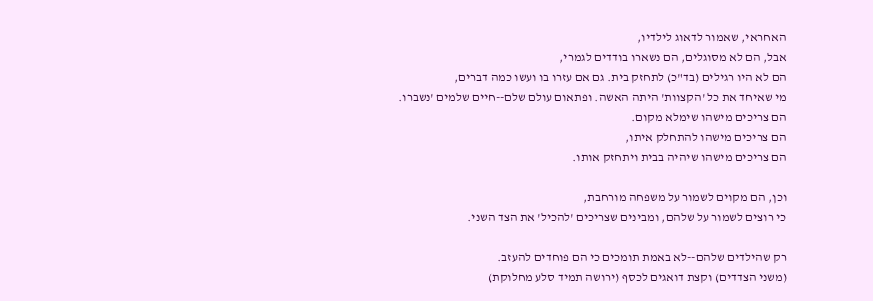האחראי, שאמור לדאוג לילדיו,
אבל, הם לא מסוגלים, הם נשארו בודדים לגמרי,
הם לא היו רגילים (בד"כ) לתחזק בית. גם אם עזרו בו ועשו כמה דברים,
מי שאיחד את כל 'הקצוות' היתה האשה. ופתאום עולם שלם--חיים שלמים 'נשברו.
הם צריכים מישהו שימלא מקום.
הם צריכים מישהו להתחלק איתו,
הם צריכים מישהו שיהיה בבית ויתחזק אותו.

וכן, הם מקוים לשמור על משפחה מורחבת,
כי רוצים לשמור על שלהם, ומבינים שצריכים 'להכיל' את הצד השני.

רק שהילדים שלהם--לא באמת תומכים כי הם פוחדים להעזב.
(משני הצדדים) וקצת דואגים לכסף (ירושה תמיד סלע מחלוקת)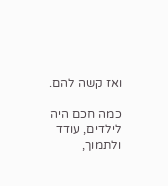ואז קשה להם.

כמה חכם היה לילדים, עודד ולתמוך,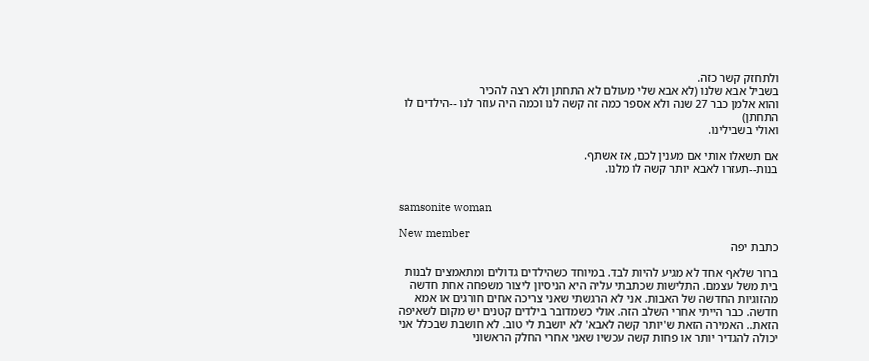ולתחזק קשר כזה.
בשביל אבא שלנו (לא אבא שלי מעולם לא התחתן ולא רצה להכיר
והוא אלמן כבר 27 שנה ולא אספר כמה זה קשה לנו וכמה היה עוזר לנו --הילדים לו התחתן)
ואולי בשבילינו.

אם תשאלו אותי אם מענין לכם, אז אשתף.
בנות--תעזרו לאבא יותר קשה לו מלנו.


samsonite woman

New member
כתבת יפה

ברור שלאף אחד לא מגיע להיות לבד. במיוחד כשהילדים גדולים ומתאמצים לבנות בית משל עצמם. התלישות שכתבתי עליה היא הניסיון ליצור משפחה אחת חדשה מהזוגיות החדשה של האבות. אני לא הרגשתי שאני צריכה אחים חורגים או אמא חדשה. כבר הייתי אחרי השלב הזה. אולי כשמדובר בילדים קטנים יש מקום לשאיפה הזאת.. האמירה הזאת ש'יותר קשה לאבא' לא יושבת לי טוב. לא חושבת שבכלל אני יכולה להגדיר יותר או פחות קשה עכשיו שאני אחרי החלק הראשוני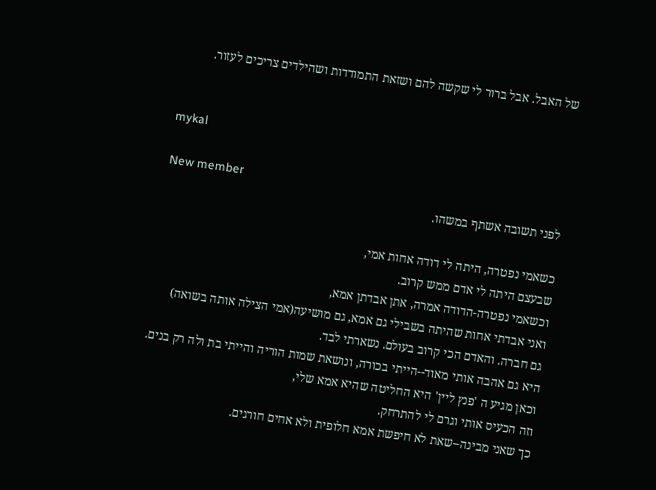של האבל. אבל ברור לי שקשה להם ושזאת התמודדות ושהילדים צריכים לעזור.


mykal

New member
לפני תשובה אשתף במשהו.

כשאמי נפטרה, היתה לי דודה אחות אמי,
שבעצם היתה לי אדם ממש קרוב.
וכשאמי נפטרה-הדודה אמרה, אתן אבדתן אמא,
ואני אבדתי אחות שהיתה בשבילי גם אמא, גם מושיעה(אמי הצילה אותה בשואה)
גם חברה. והאדם הכי קרוב בעולם. נשארתי לבד.
היא גם אהבה אותי מאוד--הייתי בכורה, ונושאת שמות הוריה והייתי בת ולה רק בנים.
וכאן מגיע ה 'פנץ ליין' היא החליטה שהיא אמא שלי,
וזה הכעיס אותי וגרם לי להתרחק.
כך שאני מבינה--שאת לא חיפשת אמא חלופית ולא אחים חורגים.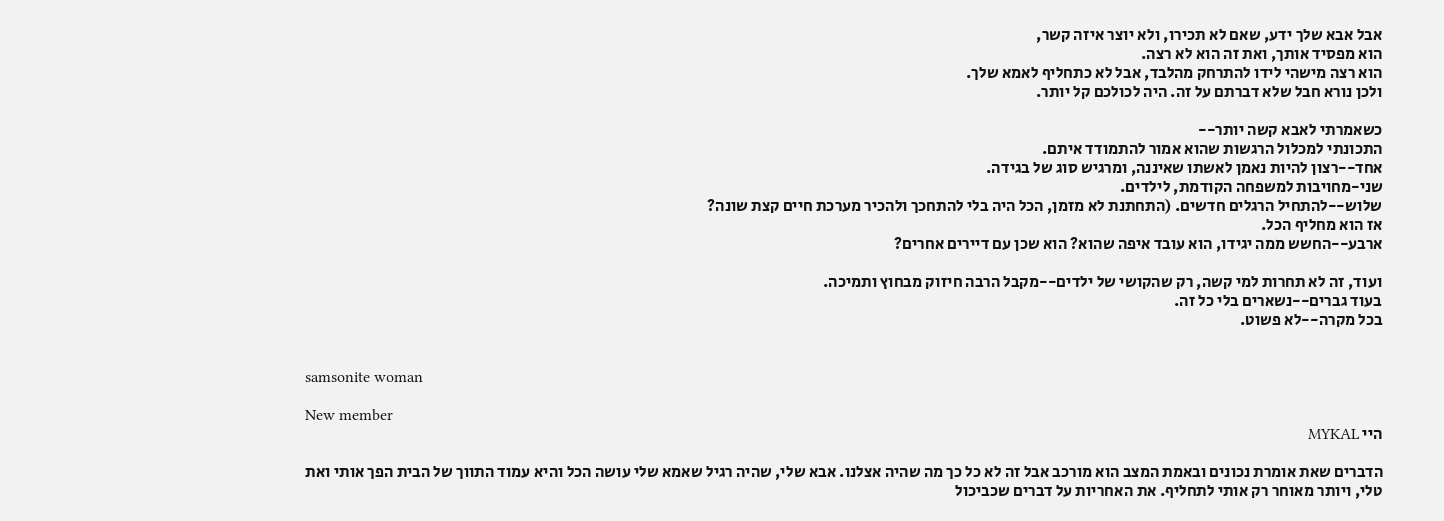אבל אבא שלך ידע, שאם לא תכירו, ולא יוצר איזה קשר,
הוא מפסיד אותך, ואת זה הוא לא רצה.
הוא רצה מישהי לידו להתרחק מהלבד, אבל לא כתחליף לאמא שלך.
ולכן נורא חבל שלא דברתם על זה. היה לכולכם קל יותר.

כשאמרתי לאבא קשה יותר--
התכונתי למכלול הרגשות שהוא אמור להתמודד איתם.
אחד--רצון להיות נאמן לאשתו שאיננה, ומרגיש סוג של בגידה.
שני-מחויבות למשפחה הקודמת, לילדים.
שלוש--להתחיל הרגלים חדשים. (התחתנת לא מזמן, הכל היה בלי להתחכך ולהכיר מערכת חיים קצת שונה?
אז הוא מחליף הכל.
ארבע--החשש ממה יגידו, הוא עובד איפה שהוא? הוא שכן עם דיירים אחרים?

ועוד, זה לא תחרות למי קשה, רק שהקושי של ילדים--מקבל הרבה חיזוק מבחוץ ותמיכה.
בעוד גברים--נשארים בלי כל זה.
בכל מקרה--לא פשוט.


samsonite woman

New member
היי MYKAL

הדברים שאת אומרת נכונים ובאמת המצב הוא מורכב אבל זה לא כל כך מה שהיה אצלנו. אבא שלי, שהיה רגיל שאמא שלי עושה הכל והיא עמוד התווך של הבית הפך אותי ואת טלי, ויותר מאוחר רק אותי לתחליף. את האחריות על דברים שכביכול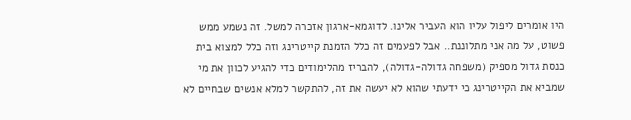היו אומרים ליפול עליו הוא העביר אלינו. לדוגמא-ארגון אזכרה למשל. זה נשמע ממש פשוט, על מה אני מתלוננת.. אבל לפעמים זה כלל הזמנת קייטרינג וזה כלל למצוא בית כנסת גדול מספיק (משפחה גדולה-גדולה), להבריז מהלימודים כדי להגיע לכוון את מי שמביא את הקייטרינג כי ידעתי שהוא לא יעשה את זה, להתקשר למלא אנשים שבחיים לא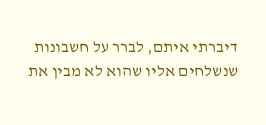דיברתי איתם, לברר על חשבונות שנשלחים אליו שהוא לא מבין את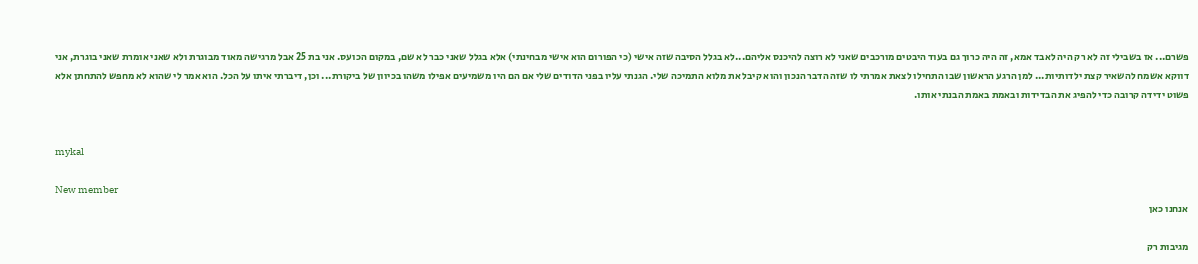פשרם... אז בשבילי זה לא רק היה לאבד אמא, זה היה כרוך גם בעוד היבטים מורכבים שאני לא רוצה להיכנס אליהם...לא בגלל הסיבה שזה אישי (כי הפורום הוא אישי מבחינתי) אלא בגלל שאני כבר לא שם, במקום הכועס. אני בת 25 אבל מרגישה מאוד מבוגרת ולא שאני אומרת שאני בוגרת, אני דווקא אשמח להשאיר קצת ילדותיות... למן הרגע הראשון שבו התחילו לצאת אמרתי לו שזה הדבר הנכון והוא קיבל את מלוא התמיכה שלי. הגנתי עליו בפני הדודים שלי אם הם היו משמיעים אפילו משהו בכיוון של ביקורת... וכן, דיברתי איתו על הכל. הוא אמר לי שהוא לא מחפש להתחתן אלא פשוט ידידה קרובה כדי להפיג את הבדידות ובאמת באמת הבנתי אותו.


mykal

New member
אנחנו כאן

מגיבות רק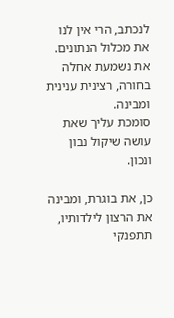לנכתב, הרי אין לנו את מכלול הנתונים.
את נשמעת אחלה בחורה, רצינית ענינית ומבינה.
סומכת עליך שאת עושה שיקול נבון ונכון.

כן, את בוגרת, ומבינה את הרצון לילדותיו,
תתפנקי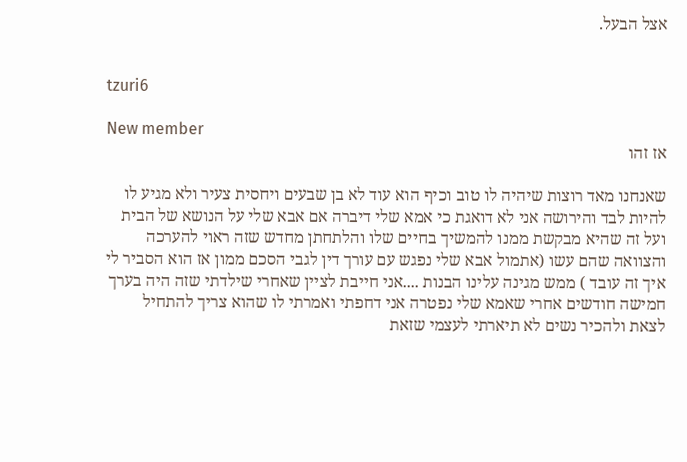אצל הבעל.


tzuri6

New member
אז זהו

שאנחנו מאד רוצות שיהיה לו טוב וכיף הוא עוד לא בן שבעים ויחסית צעיר ולא מגיע לו להיות לבד והירושה אני לא דואגת כי אמא שלי דיברה אם אבא שלי על הנושא של הבית ועל זה שהיא מבקשת ממנו להמשיך בחיים שלו והלתחתן מחדש שזה ראוי להערכה והצוואה שהם עשו (אתמול אבא שלי נפגש עם עורך דין לגבי הסכם ממון אז הוא הסביר לי איך זה עובד ) ממש מגינה עלינו הבנות ....אני חייבת לציין שאחרי שילדתי שזה היה בערך חמישה חודשים אחרי שאמא שלי נפטרה אני דחפתי ואמרתי לו שהוא צריך להתחיל לצאת ולהכיר נשים לא תיארתי לעצמי שזאת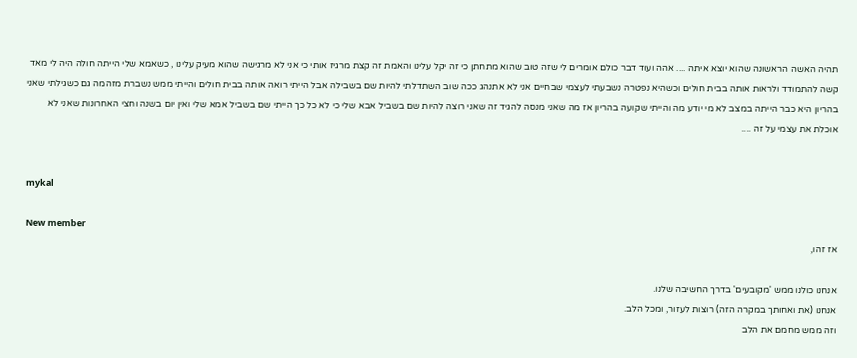תהיה האשה הראשונה שהוא יוצא איתה .... אהה ועוד דבר כולם אומרים לי שזה טוב שהוא מתחתן כי זה יקל עלינו והאמת זה קצת מרגיז אותי כי אני לא מרגישה שהוא מעיק עלינו , כשאמא שלי הייתה חולה היה לי מאד קשה להתמודד ולראות אותה בבית חולים וכשהיא נפטרה נשבעתי לעצמי שבחיים אני לא אתנהג ככה שוב השתדלתי להיות שם בשבילה אבל הייתי רואה אותה בבית חולים והייתי ממש נשברת מזהמה גם כשגילתי שאני בהריון היא כבר הייתה במצב לא מי יודע מה והייתי שקועה בהריון אז מה שאני מנסה להגיד זה שאני רוצה להיות שם בשביל אבא שלי כי לא כל כך הייתי שם בשביל אמא שלי ואין יום בשנה וחצי האחרונות שאני לא אוכלת את עצמי על זה ....


mykal

New member
אז זהו,

אנחנו כולנו ממש 'מקובעים' בדרך החשיבה שלנו.
אנחנו (את ואחותך במקרה הזה) רוצות לעזור, ומכל הלב.
וזה ממש מחמם את הלב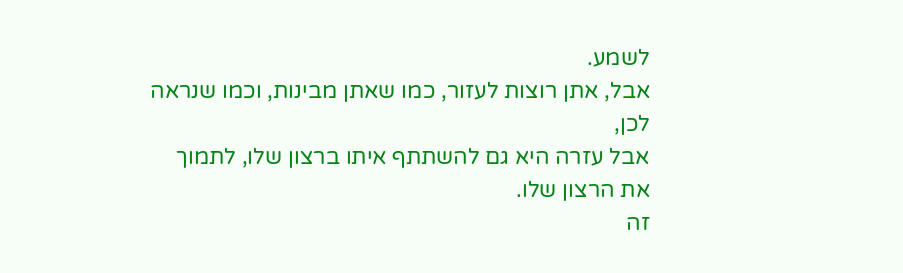לשמע.
אבל, אתן רוצות לעזור, כמו שאתן מבינות, וכמו שנראה לכן,
אבל עזרה היא גם להשתתף איתו ברצון שלו, לתמוך את הרצון שלו.
זה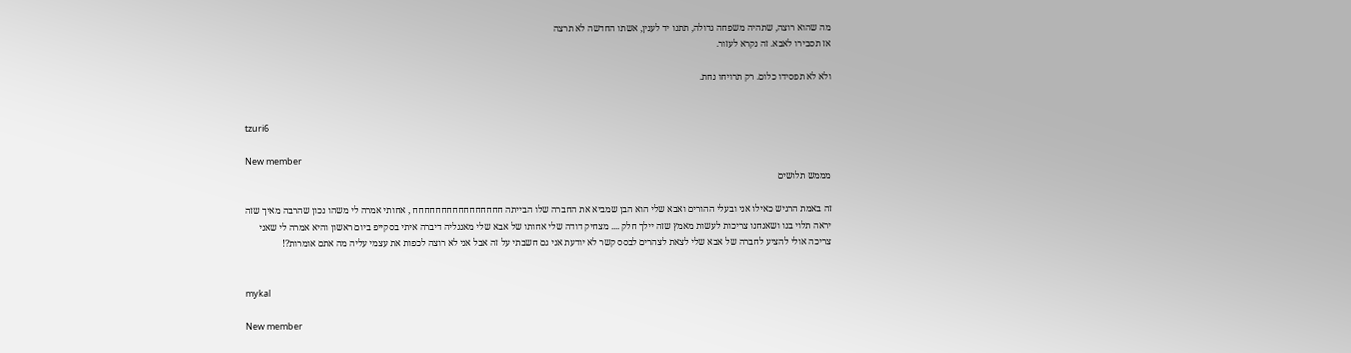מה שהוא רוצה, שתהיה משפחה גדולה, תתנו יד לענין, אשתו החדשה לא תרצה
אז תסבירו לאבא. זה נקרא לעזור.

ולא לא תפסידו כלום. רק תרויחו נחת.


tzuri6

New member
מממש תלושים

זה באמת הרגיש כאילו אני ובעלי ההורים ואבא שלי הוא הבן שמביא את החברה שלו הבייתה חחחחחחחחחחחחחחחח , אחותי אמרה לי משהו נכון שהרבה מאיך שזה יראה תלוי בנו ושאנחנו צריכות לעשות מאמץ שזה יילך חלק .... מצחיק דודה שלי אחותו של אבא שלי מאנגליה דיברה איתי בסקייפ ביום ראשון והיא אמרה לי שאני צריכה אולי להציע לחברה של אבא שלי לצאת לצהרים לבסס קשר לא יודעת אני גם חשבתי על זה אבל אני לא רוצה לכפות את עצמי עליה מה אתם אומרות?!


mykal

New member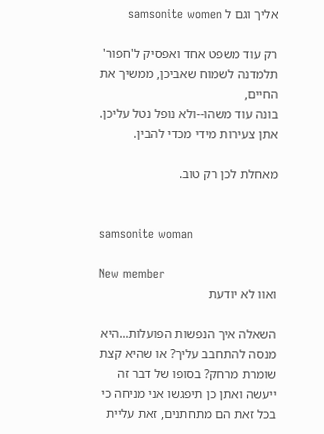אליך וגם ל samsonite women

רק עוד משפט אחד ואפסיק ל'חפור'
תלמדנה לשמוח שאביכן, ממשיך את החיים,
בונה עוד משהו--ולא נופל נטל עליכן.
אתן צעירות מידי מכדי להבין.

מאחלת לכן רק טוב.


samsonite woman

New member
ואוו לא יודעת

השאלה איך הנפשות הפועלות...היא מנסה להתחבב עליך? או שהיא קצת שומרת מרחק? בסופו של דבר זה ייעשה ואתן כן תיפגשו אני מניחה כי בכל זאת הם מתחתנים, זאת עליית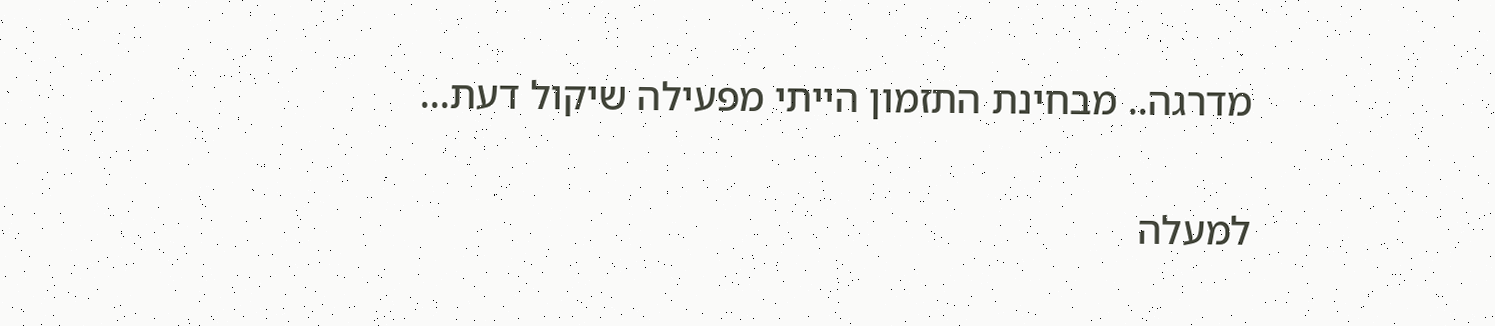מדרגה.. מבחינת התזמון הייתי מפעילה שיקול דעת...

למעלה